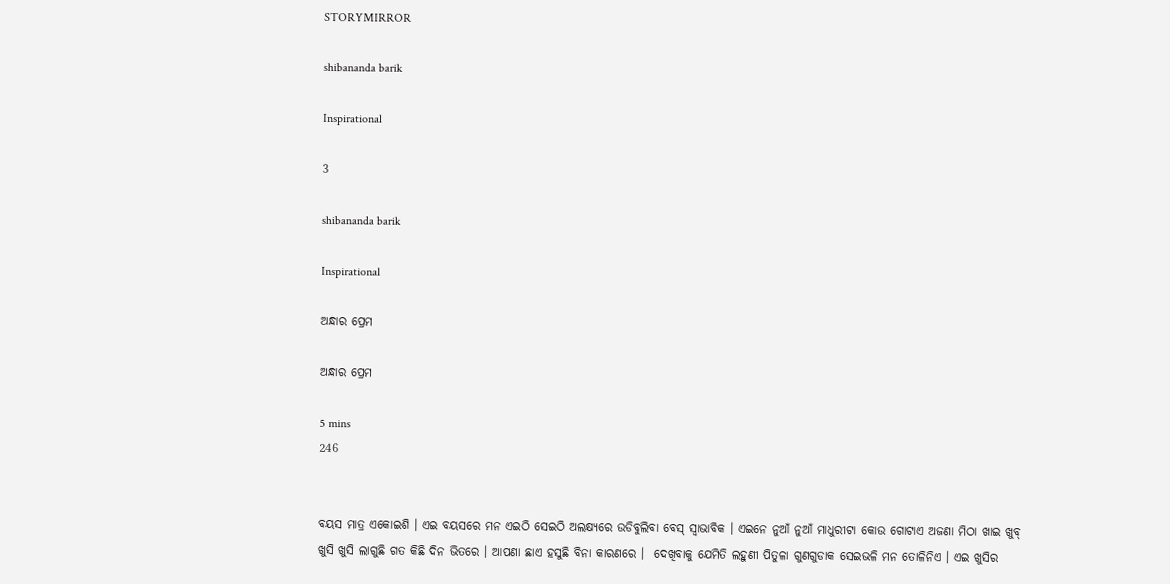STORYMIRROR

shibananda barik

Inspirational

3

shibananda barik

Inspirational

ଅନ୍ଧାର ପ୍ରେମ

ଅନ୍ଧାର ପ୍ରେମ

5 mins
246


ବୟସ ମାତ୍ର ଏକୋଇଶି । ଏଇ ବୟସରେ ମନ ଏଇଠି ସେଇଠି ଅଲକ୍ଷ୍ୟରେ ଉଡିବୁଲିବା ବେସ୍ ସ୍ୱାଭାବିକ । ଏଇନେ ନୁଆଁ ନୁଆଁ ମାଧୁରୀଟା କୋଉ ଗୋଟାଏ ଅଜଣା ମିଠା ଖାଇ ଖୁବ୍ ଖୁସି ଖୁସି ଲାଗୁଛି ଗତ କିଛି ଦିନ ଭିତରେ । ଆପଣା ଛାଏ ହସୁଛି ବିନା କାରଣରେ ।  ଦେଖିବାକୁ ଯେମିତି ଲହୁଣୀ ପିତୁଳା ଗୁଣଗୁଡାକ ସେଇଭଳି ମନ ତୋଳିନିଏ । ଏଇ ଖୁସିର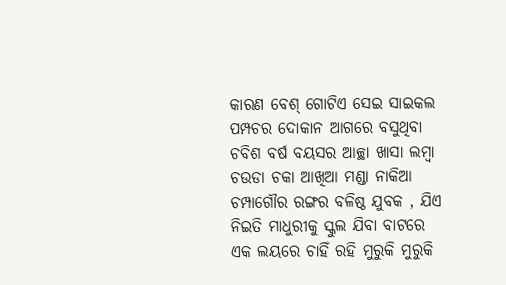କାରଣ ବେଶ୍ ଗୋଟିଏ ସେଇ ସାଇକଲ ପମ୍ପଚର ଦୋକାନ ଆଗରେ ବସୁଥିବା ଚବିଶ ବର୍ଷ ବୟସର ଆଚ୍ଛା ଖାସା ଲମ୍ବା ଚଉଡା ଚକା ଆଖିଆ ମଣ୍ଡା ନାକିଆ ଚମ୍ପାଗୌର ରଙ୍ଗର ବଳିଷ୍ଠ ଯୁବକ , ଯିଏ ନିଇତି ମାଧୁରୀକୁ ସ୍କୁଲ ଯିବା ବାଟରେ ଏକ ଲୟରେ ଚାହିଁ ରହି ମୁରୁକି ମୁରୁକି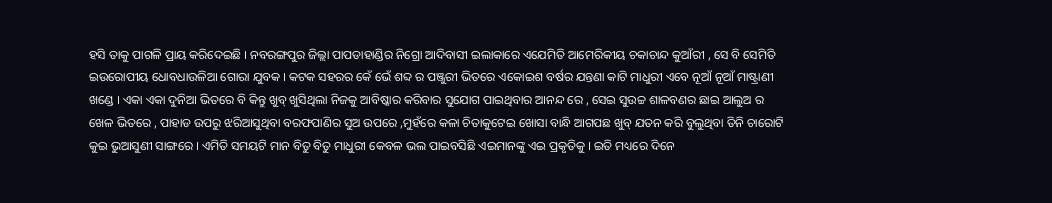ହସି ତାକୁ ପାଗଳି ପ୍ରାୟ କରିଦେଇଛି । ନବରଙ୍ଗପୁର ଜିଲ୍ଲା ପାପଡାହାଣ୍ଡିର ନିଗ୍ରୋ ଆଦିବାସୀ ଇଲାକାରେ ଏଯେମିତି ଆମେରିକୀୟ ଚକାଚାନ୍ଦ କୁଆଁରୀ , ସେ ବି ସେମିତି ଇଉରୋପୀୟ ଧୋବଧାଉଳିଆ ଗୋରା ଯୁବକ । କଟକ ସହରର କେଁ ଭେଁ ଶବ୍ଦ ର ପଞ୍ଜୁରୀ ଭିତରେ ଏକୋଇଶ ବର୍ଷର ଯନ୍ତଣା କାଟି ମାଧୁରୀ ଏବେ ନୂଆଁ ନୂଆଁ ମାଷ୍ଟ୍ରାଣୀ ଖଣ୍ଡେ । ଏକା ଏକା ଦୁନିଆ ଭିତରେ ବି କିନ୍ତୁ ଖୁବ୍ ଖୁସିଥିଲା ନିଜକୁ ଆବିଷ୍କାର କରିବାର ସୁଯୋଗ ପାଇଥିବାର ଆନନ୍ଦ ରେ , ସେଇ ସୁଉଚ୍ଚ ଶାଳବଣର ଛାଇ ଆଲୁଅ ର ଖେଳ ଭିତରେ , ପାହାଡ ଉପରୁ ଝରିଆସୁଥିବା ବରଫପାଣିର ସୁଅ ଉପରେ ,ମୁହଁରେ କଳା ଚିତାକୁଟେଇ ଖୋସା ବାନ୍ଧି ଆଗପଛ ଖୁବ୍ ଯତନ କରି ବୁଲୁଥିବା ତିନି ଚାରୋଟି କୁଇ ଭୁଆସୁଣୀ ସାଙ୍ଗରେ । ଏମିତି ସମୟଟି ମାନ ବିତୁ ବିତୁ ମାଧୁରୀ କେବଳ ଭଲ ପାଇବସିଛି ଏଇମାନଙ୍କୁ ଏଇ ପ୍ରକୃତିକୁ । ଇତି ମଧ୍ୟରେ ଦିନେ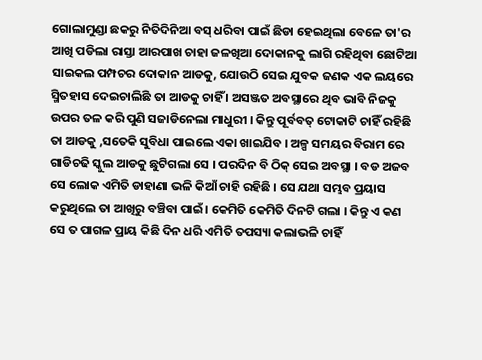ଗୋଲାମୁଣ୍ଡା ଛକରୁ ନିତିଦିନିଆ ବସ୍ ଧରିବା ପାଇଁ ଛିଡା ହେଇଥିଲା ବେଳେ ତା'ର ଆଖି ପଡିଲା ରାସ୍ତା ଆରପାଖ ଚାହା ଜଳଖିଆ ଦୋକାନକୁ ଲାଗି ରହିଥିବା ଛୋଟିଆ ସାଇକଲ ପମ୍ପଚର ଦୋକାନ ଆଡକୁ, ଯୋଉଠି ସେଇ ଯୁବକ ଜଣକ ଏକ ଲୟରେ ସ୍ମିତହାସ ଦେଇଚାଲିଛି ତା ଆଡକୁ ଚାହିଁ । ଅସଞ୍ଜତ ଅବସ୍ଥାରେ ଥିବ ଭାବି ନିଜକୁ ଉପର ତଳ କରି ପୁଣି ସଜାଡିନେଲା ମାଧୁରୀ । କିନ୍ତୁ ପୂର୍ବବତ୍ ଟୋକାଟି ଚାହିଁ ରହିଛି ତା ଆଡକୁ ,ସତେକି ସୁବିଧା ପାଇଲେ ଏକା ଖାଇଯିବ । ଅଳ୍ପ ସମୟର ବିରାମ ରେ ଗାଡିଚଢି ସ୍କୁଲ ଆଡକୁ ଛୁଟିଗଲା ସେ । ପରଦିନ ବି ଠିକ୍ ସେଇ ଅବସ୍ଥା । ବଡ ଅଜବ ସେ ଲୋକ ଏମିତି ଡାହାଣା ଭଳି କିଆଁ ଚାହି ରହିଛି । ସେ ଯଥା ସମ୍ଭବ ପ୍ରୟାସ କରୁଥିଲେ ତା ଆଖିରୁ ବଞ୍ଚିବା ପାଇଁ। କେମିତି କେମିତି ଦିନଟି ଗଲା । କିନ୍ତୁ ଏ କଣ ସେ ତ ପାଗଳ ପ୍ରାୟ କିଛି ଦିନ ଧରି ଏମିତି ତପସ୍ୟା କଲାଭଳି ଚାହିଁ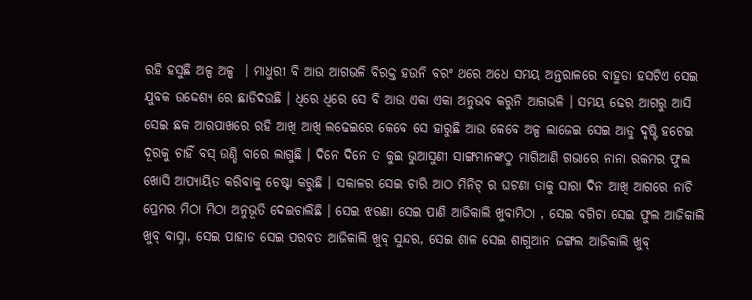ରହି ହସୁଛି ଅଳ୍ପ ଅଳ୍ପ  । ମାଧୁରୀ ବି ଆଉ ଆଗଭଳି ବିରକ୍ତ ହଉନି ବରଂ ଥରେ ଅଧେ ସମୟ ଅନ୍ତରାଳରେ ବାହୁଡା ହସଟିଏ ସେଇ ଯୁବକ ଉଦ୍ଦେଶ୍ଯ ରେ ଛାଡିଦଉଛି । ଧିରେ ଧିରେ ସେ ବି ଆଉ ଏକା ଏକା ଅନୁଭବ କରୁନି ଆଗଭଳି । ସମୟ ଢେର ଆଗରୁ ଆସି ସେଇ ଛକ ଆରପାଖରେ ରହି ଆଖି ଆଖି ଲଢେଇରେ କେବେ ସେ ହାରୁଛି ଆଉ କେବେ ଅଳ୍ପ ଲାଜେଇ ସେଇ ଆଡୁ ଦୃଷ୍ଟି ହଟେଇ ଦୂରକୁ ଚାହିଁ ବସ୍ ଉଣ୍ଡି ବାରେ ଲାଗୁଛି । ଦିନେ ଦିନେ ତ କୁଇ ଭୁଆସୁଣୀ ସାଙ୍ଗମାନଙ୍କଠୁ ମାଗିଆଣି ଗଭାରେ ନାନା ରକମର ଫୁଲ ଖୋସି ଆପ୍ୟାୟିତ କରିବାକୁ ଚେଷ୍ଟା କରୁଛି । ସକାଳର ସେଇ ଚାରି ଆଠ ମିନିଟ୍ ର ଘଟଣା ତାକୁ ସାରା ଦିନ ଆଖି ଆଗରେ ନାଚି ପ୍ରେମର ମିଠା ମିଠା ଅନୁଭୂତି ଦେଇଚାଲିଛି । ସେଇ ଝରଣା ସେଇ ପାଣି ଆଜିକାଲି ଖୁବାମିଠା , ସେଇ ବଗିଚା ସେଇ ଫୁଲ ଆଜିକାଲି ଖୁବ୍ ବାସ୍ନା, ସେଇ ପାହାଡ ସେଇ ପରବତ ଆଜିକାଲି ଖୁବ୍ ସୁନ୍ଦର, ସେଇ ଶାଳ ସେଇ ଶାଗୁଆନ ଜଙ୍ଗଲ ଆଜିକାଲି ଖୁବ୍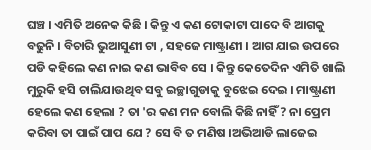ଘଞ୍ଚ । ଏମିତି ଅନେକ କିଛି । କିନ୍ତୁ ଏ କଣ ଟୋକାଟା ପାଦେ ବି ଆଗକୁ ବଢୁନି । ବିଚାରି ଭୁଆସୁଣୀ ଟା , ସହଜେ ମାଷ୍ଟ୍ରାଣୀ । ଆଗ ଯାଇ ଉପରେ ପଡି କହିଲେ କଣ ନାଇ କଣ ଭାବିବ ସେ । କିନ୍ତୁ କେତେଦିନ ଏମିତି ଖାଲି ମୁରୁକି ହସି ଚାଲିଯାଉଥିବ ସବୁ ଇଚ୍ଛାଗୁଡାକୁ ବୁଝେଇ ଦେଇ । ମାଷ୍ଟ୍ରାଣୀ ହେଲେ କଣ ହେଲା ? ତା 'ର କଣ ମନ ବୋଲି କିଛି ନାହିଁ ? ନା ପ୍ରେମ କରିବା ତା ପାଇଁ ପାପ ଯେ ? ସେ ବି ତ ମଣିଷ ।ଅଭିଆଡି ଲାଜେଇ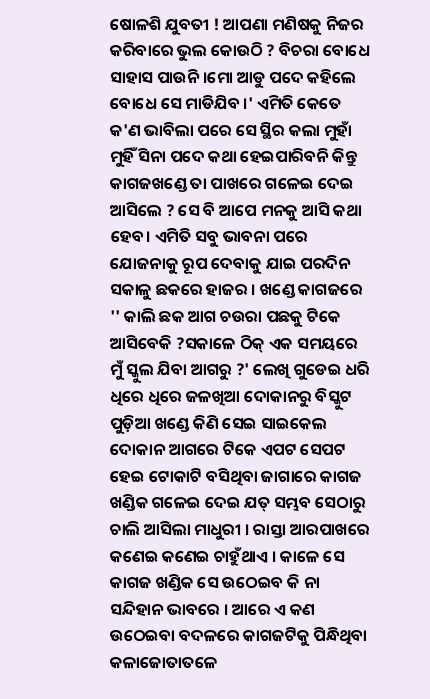ଷୋଳଶି ଯୁବତୀ ! ଆପଣା ମଣିଷକୁ ନିଜର କରିବାରେ ଭୁଲ କୋଉଠି ? ବିଚରା ବୋଧେ ସାହାସ ପାଉନି ।ମୋ ଆଡୁ ପଦେ କହିଲେ ବୋଧେ ସେ ମାଡିଯିବ ।' ଏମିତି କେତେ କ'ଣ ଭାବିଲା ପରେ ସେ ସ୍ଥିର କଲା ମୁହାଁ ମୁହିଁ ସିନା ପଦେ କଥା ହେଇପାରିବନି କିନ୍ତୁ କାଗଜଖଣ୍ଡେ ତା ପାଖରେ ଗଳେଇ ଦେଇ ଆସିଲେ ? ସେ ବି ଆପେ ମନକୁ ଆସି କଥା ହେବ। ଏମିତି ସବୁ ଭାବନା ପରେ ଯୋଜନାକୁ ରୂପ ଦେବାକୁ ଯାଇ ପରଦିନ ସକାଳୁ ଛକରେ ହାଜର । ଖଣ୍ଡେ କାଗଜରେ '' କାଲି ଛକ ଆଗ ଚଉରା ପଛକୁ ଟିକେ ଆସିବେକି ?ସକାଳେ ଠିକ୍ ଏକ ସମୟରେ ମୁଁ ସ୍କୁଲ ଯିବା ଆଗରୁ ?' ଲେଖି ଗୁଡେଇ ଧରି ଧିରେ ଧିରେ ଜଳଖିଆ ଦୋକାନରୁ ବିସ୍କୁଟ ପୁଡ଼ିଆ ଖଣ୍ଡେ କିଣି ସେଇ ସାଇକେଲ ଦୋକାନ ଆଗରେ ଟିକେ ଏପଟ ସେପଟ ହେଇ ଟୋକାଟି ବସିଥିବା ଜାଗାରେ କାଗଜ ଖଣ୍ଡିକ ଗଳେଇ ଦେଇ ଯତ୍ ସମ୍ଭବ ସେଠାରୁ ଚାଲି ଆସିଲା ମାଧୁରୀ । ରାସ୍ତା ଆରପାଖରେ କଣେଇ କଣେଇ ଚାହୁଁଥାଏ । କାଳେ ସେ କାଗଜ ଖଣ୍ଡିକ ସେ ଉଠେଇବ କି ନା ସନ୍ଦିହାନ ଭାବରେ । ଆରେ ଏ କଣ ଉଠେଇବା ବଦଳରେ କାଗଜଟିକୁ ପିନ୍ଧିଥିବା କଳାଜୋତାତଳେ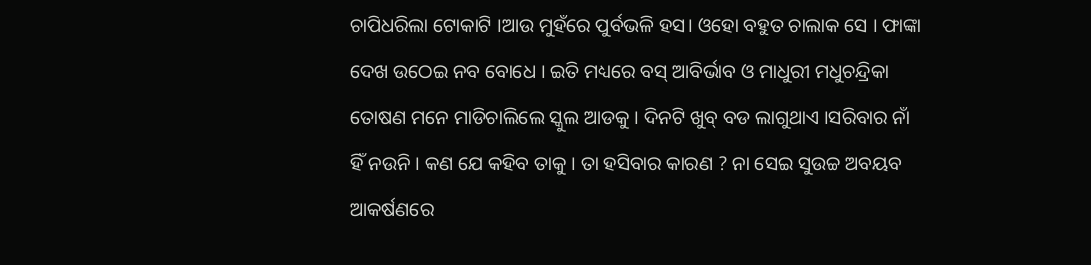ଚାପିଧରିଲା ଟୋକାଟି ।ଆଉ ମୁହଁରେ ପୁର୍ବଭଳି ହସ। ଓହୋ ବହୁତ ଚାଲାକ ସେ । ଫାଙ୍କା ଦେଖ ଉଠେଇ ନବ ବୋଧେ । ଇତି ମଧ୍ୟରେ ବସ୍ ଆବିର୍ଭାବ ଓ ମାଧୁରୀ ମଧୁଚନ୍ଦ୍ରିକା ତୋଷଣ ମନେ ମାଡିଚାଲିଲେ ସ୍କୁଲ ଆଡକୁ । ଦିନଟି ଖୁବ୍ ବଡ ଲାଗୁଥାଏ ।ସରିବାର ନାଁ ହିଁ ନଉନି । କଣ ଯେ କହିବ ତାକୁ । ତା ହସିବାର କାରଣ ? ନା ସେଇ ସୁଉଚ୍ଚ ଅବୟବ ଆକର୍ଷଣରେ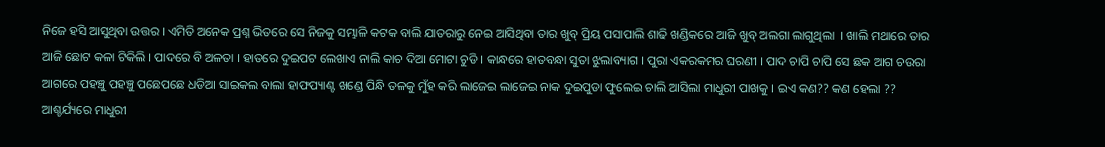ନିଜେ ହସି ଆସୁଥିବା ଉତ୍ତର । ଏମିତି ଅନେକ ପ୍ରଶ୍ନ ଭିତରେ ସେ ନିଜକୁ ସମ୍ଭାଳି କଟକ ବାଲି ଯାତରାରୁ ନେଇ ଆସିଥିବା ତାର ଖୁବ୍ ପ୍ରିୟ ପସାପାଲି ଶାଢି ଖଣ୍ଡିକରେ ଆଜି ଖୁବ୍ ଅଲଗା ଲାଗୁଥିଲା  । ଖାଲି ମଥାରେ ତାର ଆଜି ଛୋଟ କଳା ଟିକିଲି । ପାଦରେ ବି ଅଳତା । ହାତରେ ଦୁଇପଟ ଲେଖାଏ ନାଲି କାଚ ଦିଆ ମୋଟା ଚୁଡି । କାନ୍ଧରେ ହାତବନ୍ଧା ସୁତା ଝୁଲାବ୍ୟାଗ । ପୁରା ଏକରକମର ଘରଣୀ । ପାଦ ଚାପି ଚାପି ସେ ଛକ ଆଗ ଚଉରା ଆଗରେ ପହଞ୍ଚୁ ପହଞ୍ଚୁ ପଛେପଛେ ଧଡିଆ ସାଇକଲ ବାଲା ହାଫପ୍ୟାଣ୍ଟ ଖଣ୍ଡେ ପିନ୍ଧି ତଳକୁ ମୁଁହ କରି ଲାଜେଇ ଲାଜେଇ ନାକ ଦୁଇପୁଡା ଫୁଲେଇ ଚାଲି ଆସିଲା ମାଧୁରୀ ପାଖକୁ । ଇଏ କଣ?? କଣ ହେଲା ?? ଆଶ୍ଚର୍ଯ୍ୟରେ ମାଧୁରୀ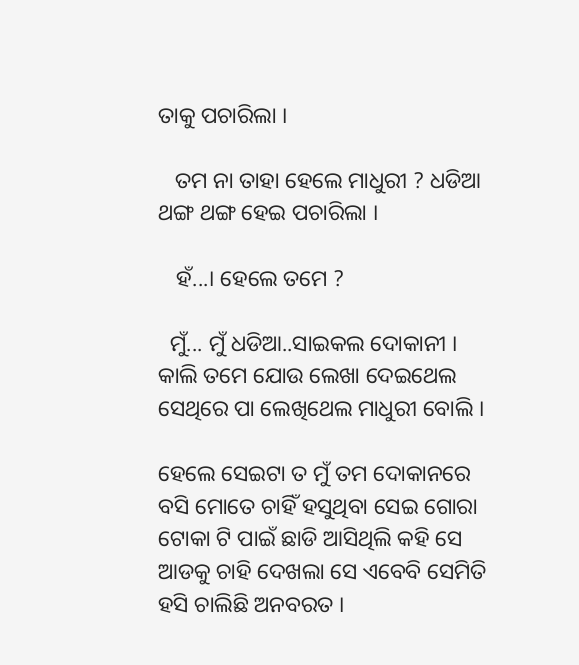ତାକୁ ପଚାରିଲା ।

   ତମ ନା ତାହା ହେଲେ ମାଧୁରୀ ? ଧଡିଆ ଥଙ୍ଗ ଥଙ୍ଗ ହେଇ ପଚାରିଲା ।

   ହଁ...। ହେଲେ ତମେ ?

  ମୁଁ... ମୁଁ ଧଡିଆ..ସାଇକଲ ଦୋକାନୀ । କାଲି ତମେ ଯୋଉ ଲେଖା ଦେଇଥେଲ ସେଥିରେ ପା ଲେଖିଥେଲ ମାଧୁରୀ ବୋଲି ।

ହେଲେ ସେଇଟା ତ ମୁଁ ତମ ଦୋକାନରେ ବସି ମୋତେ ଚାହିଁ ହସୁଥିବା ସେଇ ଗୋରା ଟୋକା ଟି ପାଇଁ ଛାଡି ଆସିଥିଲି କହି ସେ ଆଡକୁ ଚାହି ଦେଖଲା ସେ ଏବେବି ସେମିତି ହସି ଚାଲିଛି ଅନବରତ ।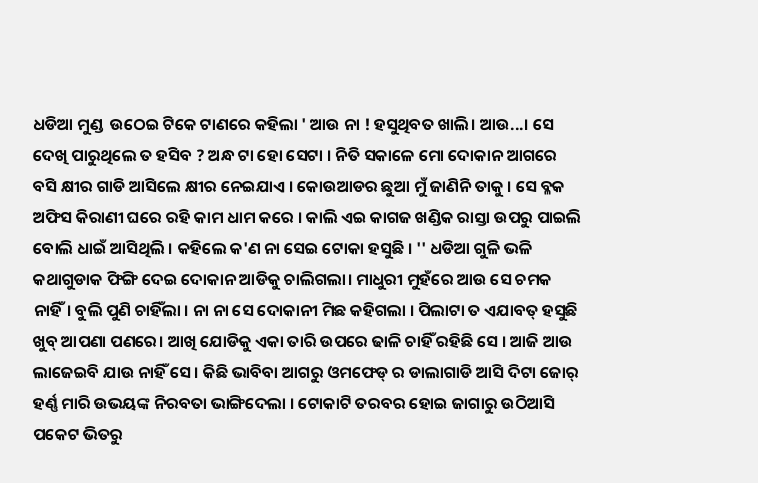ଧଡିଆ ମୁଣ୍ଡ  ଉଠେଇ ଟିକେ ଟାଣରେ କହିଲା ' ଆଉ ନା ! ହସୁଥିବତ ଖାଲି। ଆଉ...। ସେ ଦେଖି ପାରୁଥିଲେ ତ ହସିବ ? ଅନ୍ଧ ଟା ହୋ ସେଟା । ନିତି ସକାଳେ ମୋ ଦୋକାନ ଆଗରେ ବସି କ୍ଷୀର ଗାଡି ଆସିଲେ କ୍ଷୀର ନେଇଯାଏ । କୋଉଆଡର ଛୁଆ ମୁଁ ଜାଣିନି ତାକୁ । ସେ ବ୍ଳକ ଅଫିସ କିରାଣୀ ଘରେ ରହି କାମ ଧାମ କରେ । କାଲି ଏଇ କାଗଜ ଖଣ୍ଡିକ ରାସ୍ତା ଉପରୁ ପାଇଲି ବୋଲି ଧାଇଁ ଆସିଥିଲି । କହିଲେ କ'ଣ ନା ସେଇ ଟୋକା ହସୁଛି । '' ଧଡିଆ ଗୁଳି ଭଳି କଥାଗୁଡାକ ଫିଙ୍ଗି ଦେଇ ଦୋକାନ ଆଡିକୁ ଚାଲିଗଲା। ମାଧୁରୀ ମୁହଁରେ ଆଉ ସେ ଚମକ ନାହିଁ। ବୁଲି ପୁଣି ଚାହିଁଲା । ନା ନା ସେ ଦୋକାନୀ ମିଛ କହିଗଲା । ପିଲାଟା ତ ଏଯାବତ୍ ହସୁଛି ଖୁବ୍ ଆପଣା ପଣରେ। ଆଖି ଯୋଡିକୁ ଏକା ତାରି ଉପରେ ଢାଳି ଚାହିଁ ରହିଛି ସେ । ଆଜି ଆଉ ଲାଜେଇବି ଯାଉ ନାହିଁ ସେ । କିଛି ଭାବିବା ଆଗରୁ ଓମଫେଡ୍ ର ଡାଲାଗାଡି ଆସି ଦିଟା ଜୋର୍ ହର୍ଣ୍ଣ ମାରି ଉଭୟଙ୍କ ନିରବତା ଭାଙ୍ଗିଦେଲା । ଟୋକାଟି ତରବର ହୋଇ ଜାଗାରୁ ଉଠିଆସି ପକେଟ ଭିତରୁ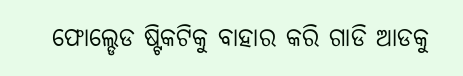ଫୋଲ୍ଡେଡ ଷ୍ଟିକଟିକୁ ବାହାର କରି ଗାଡି ଆଡକୁ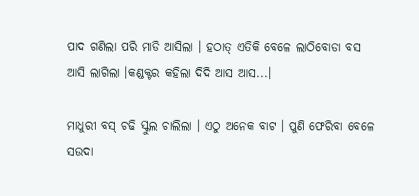ପାଦ ଗଣିଲା ପରି ମାଡି ଆସିଲା । ହଠାତ୍ ଏତିକି ବେଳେ ଲାଠିବୋଡା ବସ ଆସି ଲାଗିଲା ।କଣ୍ଡକ୍ଟର କହିଲା ଦିଦି ଆସ ଆସ...।

ମାଧୁରୀ ବସ୍ ଚଢି ସ୍କୁଲ ଚାଲିଲା । ଏଠୁ ଅନେକ ବାଟ । ପୁଣି ଫେରିବା ବେଳେ ସଉଦା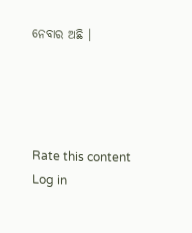ନେବାର ଅଛି ।




Rate this content
Log in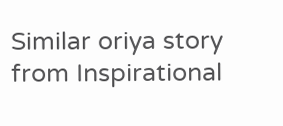Similar oriya story from Inspirational